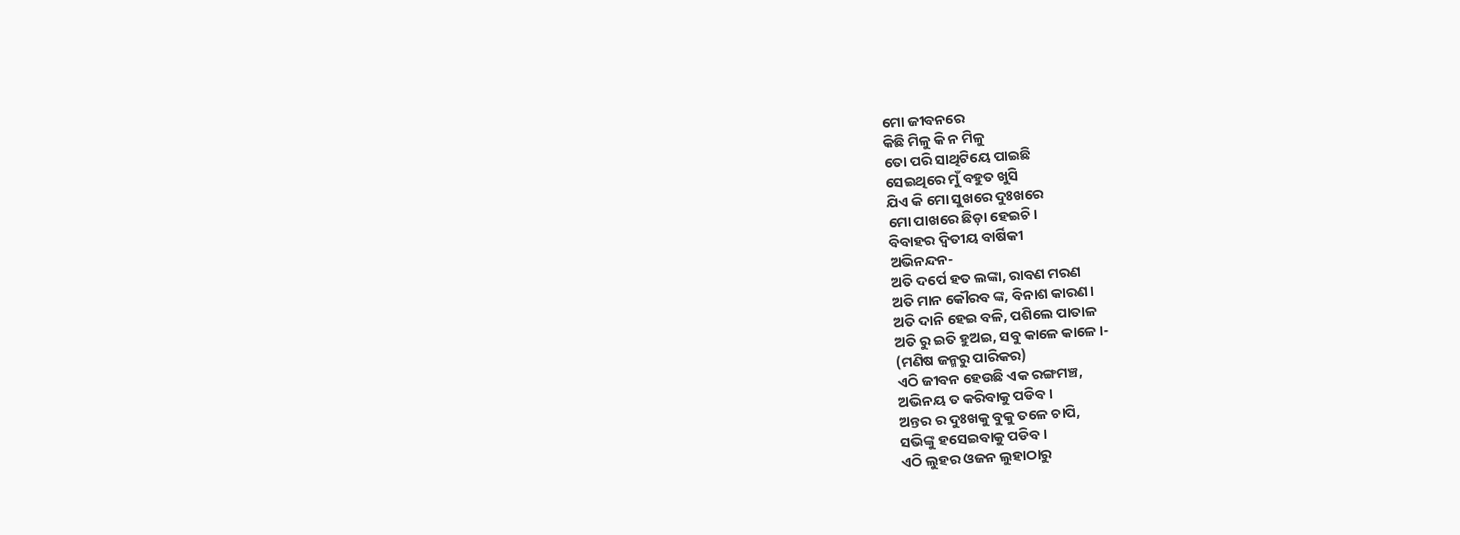ମୋ ଜୀବନରେ
କିଛି ମିଳୁ କି ନ ମିଳୁ
ତୋ ପରି ସାଥିଟିୟେ ପାଇଛି
ସେଇଥିରେ ମୁଁ ବହୁତ ଖୁସି
ଯିଏ କି ମୋ ସୁଖରେ ଦୁଃଖରେ
ମୋ ପାଖରେ ଛିଡ଼ା ହେଇଚି।
ବିବାହର ଦ୍ଵିତୀୟ ବାର୍ଷିକୀ
ଅଭିନନ୍ଦନ-
ଅତି ଦର୍ପେ ହତ ଲଙ୍କା, ରାବଣ ମରଣ
ଅତି ମାନ କୌରବ ଙ୍କ, ବିନାଶ କାରଣ।
ଅତି ଦାନି ହେଇ ବଳି, ପଶିଲେ ପାତାଳ
ଅତି ରୁ ଇତି ହୁଅଇ, ସବୁ କାଳେ କାଳେ।-
(ମଣିଷ ଜନ୍ମରୁ ପାରିକର)
ଏଠି ଜୀବନ ହେଉଛି ଏକ ରଙ୍ଗମଞ୍ଚ,
ଅଭିନୟ ତ କରିବାକୁ ପଡିବ।
ଅନ୍ତର ର ଦୁଃଖକୁ ବୁକୁ ତଳେ ଚାପି,
ସଭିଙ୍କୁ ହସେଇବାକୁ ପଡିବ।
ଏଠି ଲୁହର ଓଜନ ଲୁହାଠାରୁ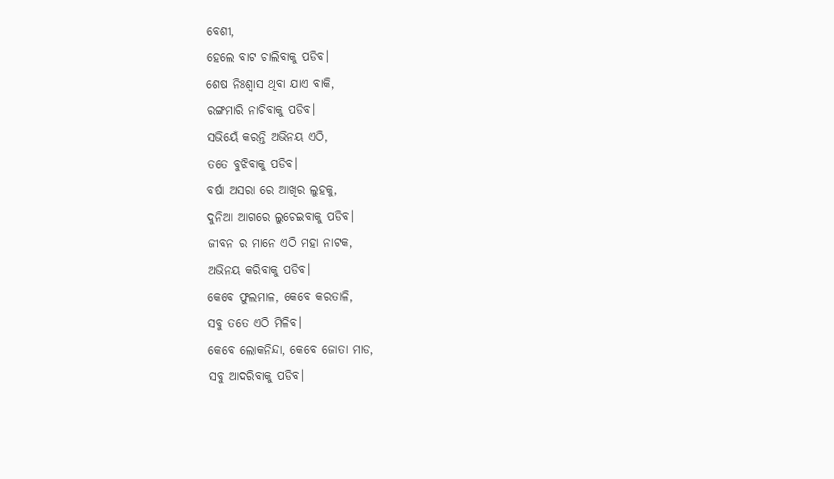ବେଶୀ,
ହେଲେ ବାଟ ଚାଲିବାକୁ ପଡିବ।
ଶେଷ ନିଃଶ୍ୱାସ ଥିବା ଯାଏ ବାକି,
ରଙ୍ଗମାରି ନାଚିବାକୁ ପଡିବ।
ସଭିୟେଁ କରନ୍ତି ଅଭିନୟ ଏଠି,
ତତେ ବୁଝିବାକୁ ପଡିବ।
ବର୍ଷା ଅସରା ରେ ଆଖିର ଲୁହକୁ,
ଦୁନିଆ ଆଗରେ ଲୁଚେଇବାକୁ ପଡିବ।
ଜୀବନ ର ମାନେ ଏଠି ମହା ନାଟକ,
ଅଭିନୟ କରିବାକୁ ପଡିବ।
କେବେ ଫୁଲମାଳ, କେବେ କରତାଳି,
ସବୁ ତତେ ଏଠି ମିଳିବ।
କେବେ ଲୋକନିନ୍ଦା, କେବେ ଜୋତା ମାଡ,
ସବୁ ଆଦରିବାକୁ ପଡିବ।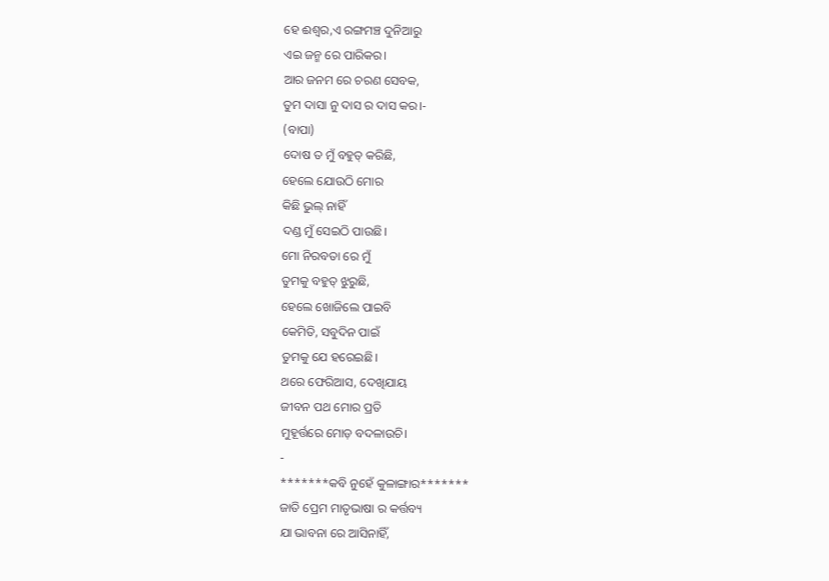ହେ ଈଶ୍ୱର,ଏ ରଙ୍ଗମଞ୍ଚ ଦୁନିଆରୁ
ଏଇ ଜନ୍ମ ରେ ପାରିକର।
ଆର ଜନମ ରେ ଚରଣ ସେବକ,
ତୁମ ଦାସା ନୁ ଦାସ ର ଦାସ କର।-
(ବାପା)
ଦୋଷ ତ ମୁଁ ବହୁତ୍ କରିଛି,
ହେଲେ ଯୋଉଠି ମୋର
କିଛି ଭୁଲ୍ ନାହିଁ
ଦଣ୍ଡ ମୁଁ ସେଇଠି ପାଉଛି।
ମୋ ନିରବତା ରେ ମୁଁ
ତୁମକୁ ବହୁତ୍ ଝୁରୁଛି,
ହେଲେ ଖୋଜିଲେ ପାଇବି
କେମିତି, ସବୁଦିନ ପାଇଁ
ତୁମକୁ ଯେ ହରେଇଛି।
ଥରେ ଫେରିଆସ, ଦେଖିଯାୟ
ଜୀବନ ପଥ ମୋର ପ୍ରତି
ମୁହୂର୍ତ୍ତରେ ମୋଡ଼ ବଦଳାଉଚି।
-
*******କବି ନୁହେଁ କୁଳାଙ୍ଗାର*******
ଜାତି ପ୍ରେମ ମାତୃଭାଷା ର କର୍ତ୍ତବ୍ୟ
ଯା ଭାବନା ରେ ଆସିନାହିଁ,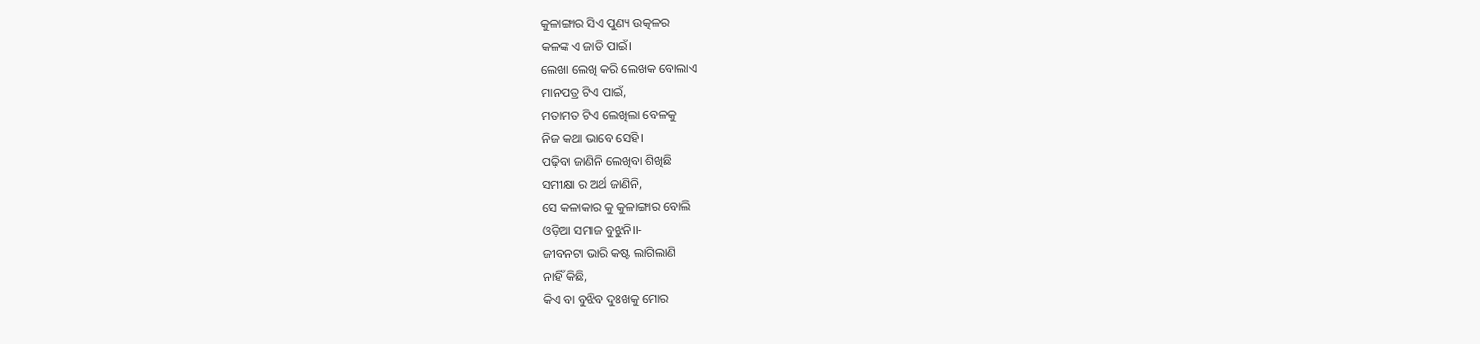କୁଳାଙ୍ଗାର ସିଏ ପୁଣ୍ୟ ଉତ୍କଳର
କଳଙ୍କ ଏ ଜାତି ପାଇଁ।
ଲେଖା ଲେଖି କରି ଲେଖକ ବୋଲାଏ
ମାନପତ୍ର ଟିଏ ପାଇଁ,
ମତାମତ ଟିଏ ଲେଖିଲା ବେଳକୁ
ନିଜ କଥା ଭାବେ ସେହି।
ପଢ଼ିବା ଜାଣିନି ଲେଖିବା ଶିଖିଛି
ସମୀକ୍ଷା ର ଅର୍ଥ ଜାଣିନି,
ସେ କଳାକାର କୁ କୁଳାଙ୍ଗାର ବୋଲି
ଓଡ଼ିଆ ସମାଜ ବୁଝୁନି।।-
ଜୀବନଟା ଭାରି କଷ୍ଟ ଲାଗିଲାଣି
ନାହିଁ କିଛି,
କିଏ ବା ବୁଝିବ ଦୁଃଖକୁ ମୋର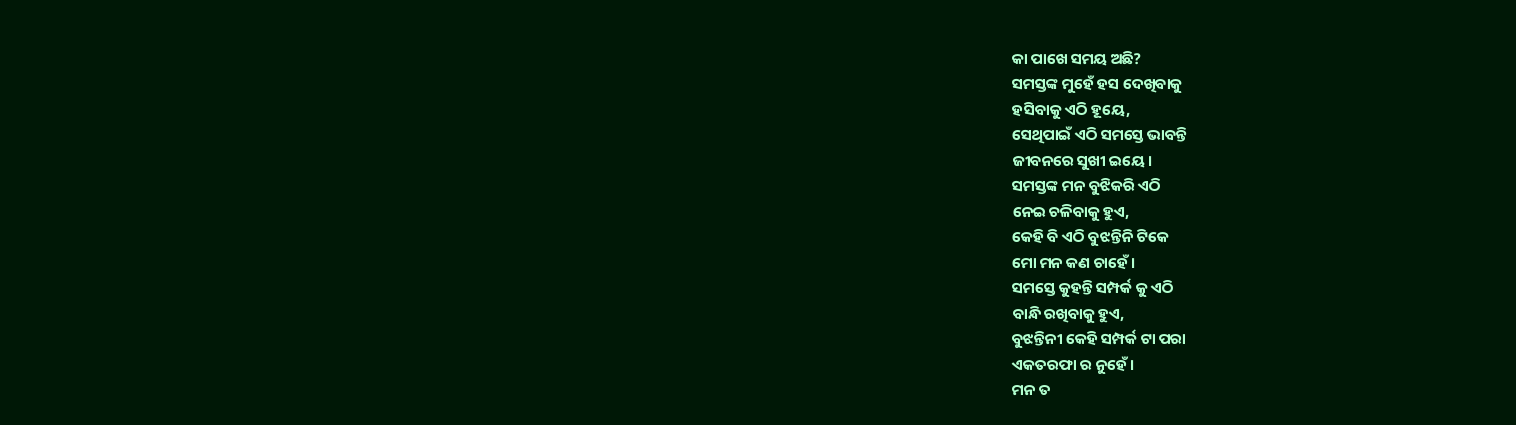କା ପାଖେ ସମୟ ଅଛି?
ସମସ୍ତଙ୍କ ମୁହେଁ ହସ ଦେଖିବାକୁ
ହସିବାକୁ ଏଠି ହୂୟେ,
ସେଥିପାଇଁ ଏଠି ସମସ୍ତେ ଭାବନ୍ତି
ଜୀବନରେ ସୁଖୀ ଇୟେ।
ସମସ୍ତଙ୍କ ମନ ବୁଝିକରି ଏଠି
ନେଇ ଚଳିବାକୁ ହୁଏ,
କେହି ବି ଏଠି ବୁଝନ୍ତିନି ଟିକେ
ମୋ ମନ କଣ ଚାହେଁ।
ସମସ୍ତେ କୁହନ୍ତି ସମ୍ପର୍କ କୁ ଏଠି
ବାନ୍ଧି ରଖିବାକୁ ହୁଏ,
ବୁଝନ୍ତିନୀ କେହି ସମ୍ପର୍କ ଟା ପରା
ଏକତରଫା ର ନୁହେଁ।
ମନ ତ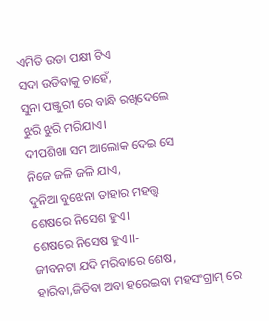ଏମିତି ଉଡା ପକ୍ଷୀ ଟିଏ
ସଦା ଉଡିବାକୁ ଚାହେଁ,
ସୁନା ପଞ୍ଜୁରୀ ରେ ବାନ୍ଧି ରଖିଦେଲେ
ଝୁରି ଝୁରି ମରିଯାଏ।
ଦୀପଶିଖା ସମ ଆଲୋକ ଦେଇ ସେ
ନିଜେ ଜଳି ଜଳି ଯାଏ,
ଦୁନିଆ ବୁଝେନା ତାହାର ମହତ୍ତ୍ଵ
ଶେଷରେ ନିସେଶ ହୁଏ।
ଶେଷରେ ନିସେଷ ହୁଏ।।-
ଜୀବନଟା ଯଦି ମରିବାରେ ଶେଷ,
ହାରିବା,ଜିତିବା ଅବା ହରେଇବା ମହସଂଗ୍ରାମ୍ ରେ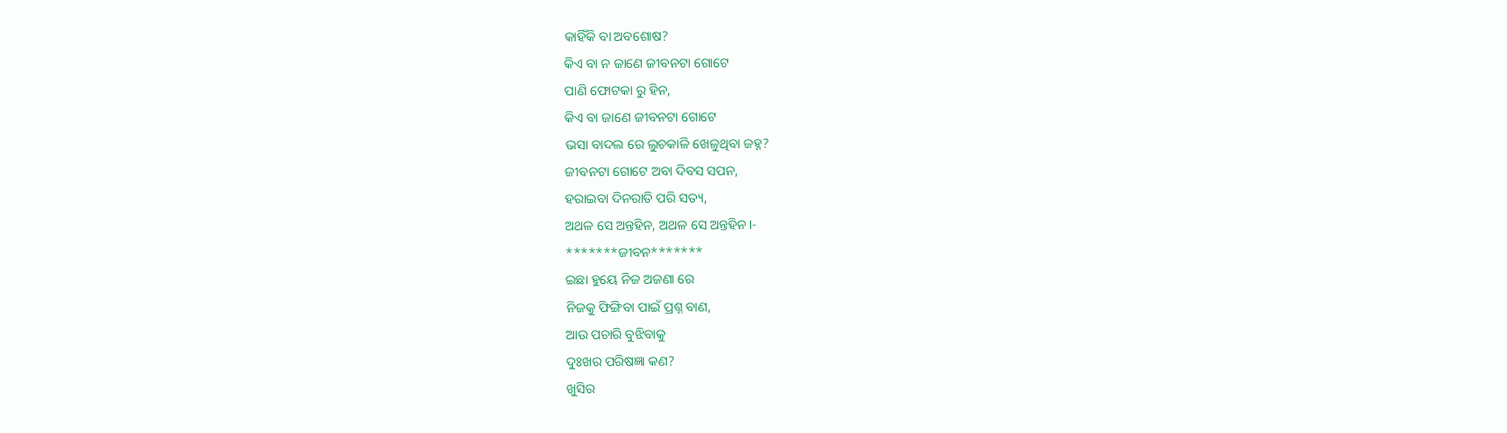କାହିଁକି ବା ଅବଶୋଷ?
କିଏ ବା ନ ଜାଣେ ଜୀବନଟା ଗୋଟେ
ପାଣି ଫୋଟକା ରୁ ହିନ,
କିଏ ବା ଜାଣେ ଜୀବନଟା ଗୋଟେ
ଭସା ବାଦଲ ରେ ଲୁଚକାଳି ଖେଳୁଥିବା ଜହ୍ନ?
ଜୀବନଟା ଗୋଟେ ଅବା ଦିବସ ସପନ,
ହରାଇବା ଦିନରାତି ପରି ସତ୍ୟ,
ଅଥଳ ସେ ଅନ୍ତହିନ, ଅଥଳ ସେ ଅନ୍ତହିନ।-
*******ଜୀବନ*******
ଇଛା ହୁୟେ ନିଜ ଅଜଣା ରେ
ନିଜକୁ ଫିଙ୍ଗିବା ପାଇଁ ପ୍ରଶ୍ନ ବାଣ,
ଆଉ ପଚାରି ବୁଝିବାକୁ
ଦୁଃଖର ପରିଷଜ୍ଞା କଣ?
ଖୁସିର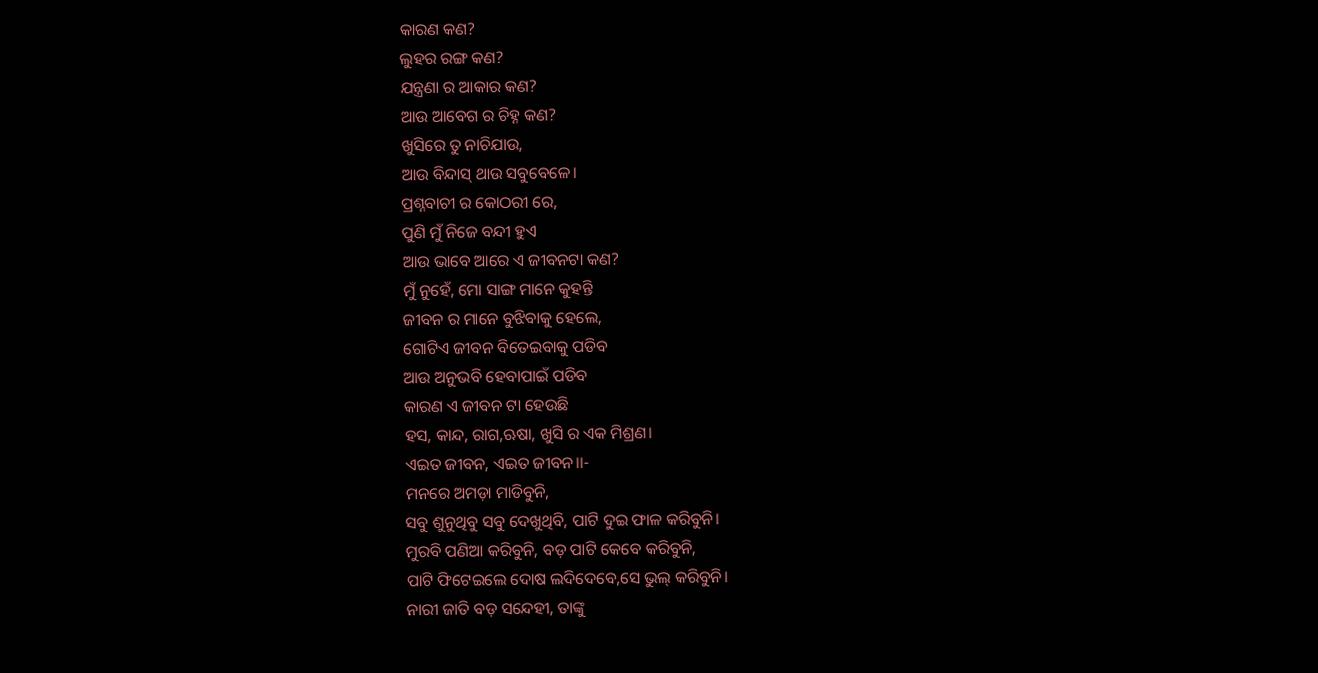କାରଣ କଣ?
ଲୁହର ରଙ୍ଗ କଣ?
ଯନ୍ତ୍ରଣା ର ଆକାର କଣ?
ଆଉ ଆବେଗ ର ଚିହ୍ନ କଣ?
ଖୁସିରେ ତୁ ନାଚିଯାଉ,
ଆଉ ବିନ୍ଦାସ୍ ଥାଉ ସବୁବେଳେ।
ପ୍ରଶ୍ନବାଚୀ ର କୋଠରୀ ରେ,
ପୁଣି ମୁଁ ନିଜେ ବନ୍ଦୀ ହୁଏ
ଆଉ ଭାବେ ଆରେ ଏ ଜୀବନଟା କଣ?
ମୁଁ ନୁହେଁ, ମୋ ସାଙ୍ଗ ମାନେ କୁହନ୍ତି
ଜୀବନ ର ମାନେ ବୁଝିବାକୁ ହେଲେ,
ଗୋଟିଏ ଜୀବନ ବିତେଇବାକୁ ପଡିବ
ଆଉ ଅନୁଭବି ହେବାପାଇଁ ପଡିବ
କାରଣ ଏ ଜୀବନ ଟା ହେଉଛି
ହସ, କାନ୍ଦ, ରାଗ,ଋଷା, ଖୁସି ର ଏକ ମିଶ୍ରଣ।
ଏଇତ ଜୀବନ, ଏଇତ ଜୀବନ।।-
ମନରେ ଅମଡ଼ା ମାଡିବୁନି,
ସବୁ ଶୁନୁଥିବୁ ସବୁ ଦେଖୁଥିବି, ପାଟି ଦୁଇ ଫାଳ କରିବୁନି।
ମୁରବି ପଣିଆ କରିବୁନି, ବଡ଼ ପାଟି କେବେ କରିବୁନି,
ପାଟି ଫିଟେଇଲେ ଦୋଷ ଲଦିଦେବେ,ସେ ଭୁଲ୍ କରିବୁନି।
ନାରୀ ଜାତି ବଡ଼ ସନ୍ଦେହୀ, ତାଙ୍କୁ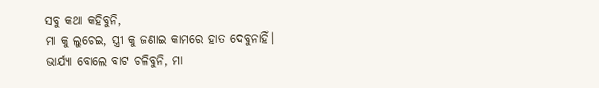ସବୁ କଥା କହିବୁନି,
ମା କୁ ଲୁଚେଇ, ସ୍ତ୍ରୀ କୁ ଜଣାଇ କାମରେ ହାତ ଦେବୁନାହିଁ।
ଭାର୍ଯ୍ୟା ବୋଲେ ବାଟ ଚଳିବୁନି, ମା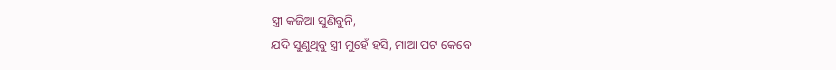ସ୍ତ୍ରୀ କଜିଆ ସୁଣିବୁନି,
ଯଦି ସୁଣୁଥିବୁ ସ୍ତ୍ରୀ ମୁହେଁ ହସି, ମାଆ ପଟ କେବେ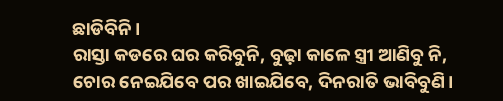ଛାଡିବିନି।
ରାସ୍ତା କଡରେ ଘର କରିବୁନି, ବୁଢ଼ା କାଳେ ସ୍ତ୍ରୀ ଆଣିବୁ ନି,
ଚୋର ନେଇଯିବେ ପର ଖାଇଯିବେ, ଦିନରାତି ଭାବିବୁଣି।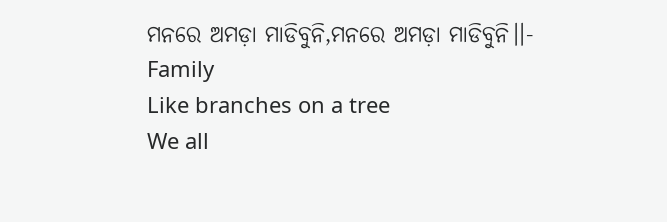ମନରେ ଅମଡ଼ା ମାଡିବୁନି,ମନରେ ଅମଡ଼ା ମାଡିବୁନି।।-
Family
Like branches on a tree
We all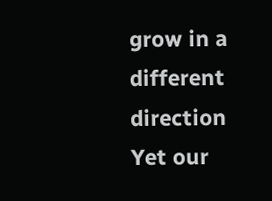grow in a different direction
Yet our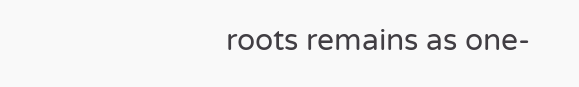roots remains as one-